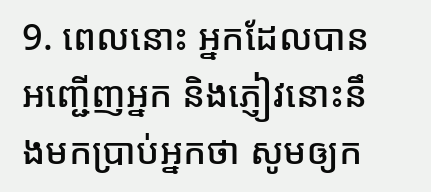9. ពេលនោះ អ្នកដែលបានអញ្ជើញអ្នក និងភ្ញៀវនោះនឹងមកប្រាប់អ្នកថា សូមឲ្យក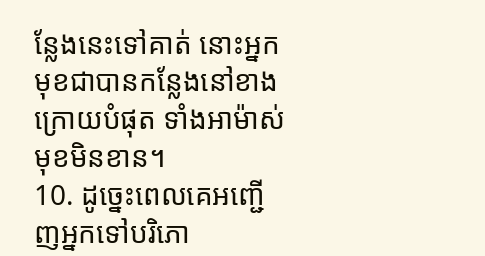ន្លែងនេះទៅគាត់ នោះអ្នកមុខជាបានកន្លែងនៅខាងក្រោយបំផុត ទាំងអាម៉ាស់មុខមិនខាន។
10. ដូច្នេះពេលគេអញ្ជើញអ្នកទៅបរិភោ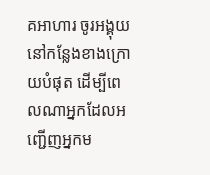គអាហារ ចូរអង្គុយនៅកន្លែងខាងក្រោយបំផុត ដើម្បីពេលណាអ្នកដែលអញ្ជើញអ្នកម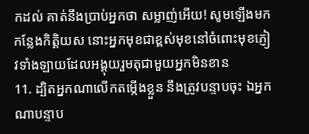កដល់ គាត់នឹងប្រាប់អ្នកថា សម្លាញ់អើយ! សូមឡើងមកកន្លែងកិត្ដិយស នោះអ្នកមុខជាខ្ពស់មុខនៅចំពោះមុខភ្ញៀវទាំងឡាយដែលអង្គុយរួមតុជាមួយអ្នកមិនខាន
11. ដ្បិតអ្នកណាលើកតម្កើងខ្លួន នឹងត្រូវបន្ទាបចុះ ឯអ្នកណាបន្ទាប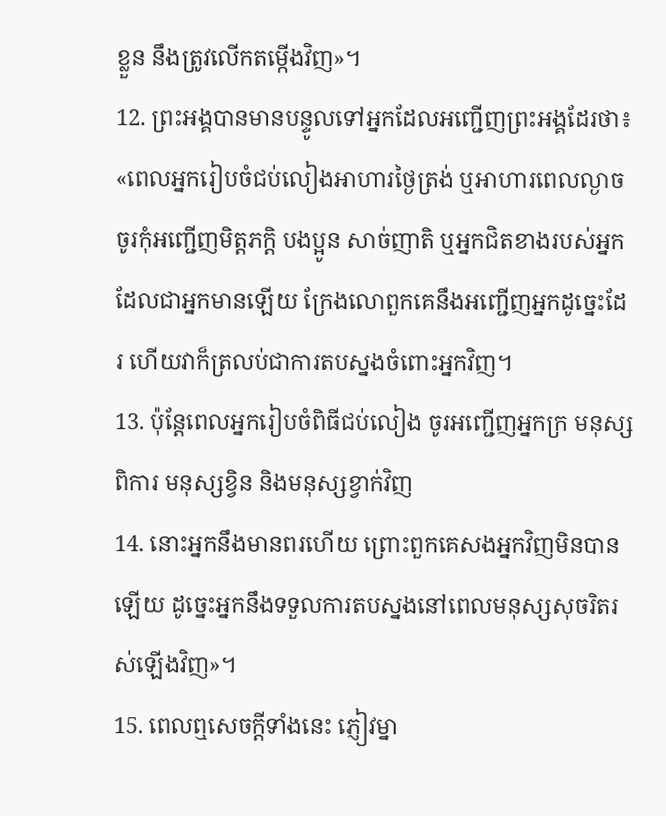ខ្លួន នឹងត្រូវលើកតម្កើងវិញ»។
12. ព្រះអង្គបានមានបន្ទូលទៅអ្នកដែលអញ្ជើញព្រះអង្គដែរថា៖ «ពេលអ្នករៀបចំជប់លៀងអាហារថ្ងៃត្រង់ ឬអាហារពេលល្ងាច ចូរកុំអញ្ជើញមិត្ដភក្ដិ បងប្អូន សាច់ញាតិ ឬអ្នកជិតខាងរបស់អ្នកដែលជាអ្នកមានឡើយ ក្រែងលោពួកគេនឹងអញ្ជើញអ្នកដូច្នេះដែរ ហើយវាក៏ត្រលប់ជាការតបស្នងចំពោះអ្នកវិញ។
13. ប៉ុន្ដែពេលអ្នករៀបចំពិធីជប់លៀង ចូរអញ្ជើញអ្នកក្រ មនុស្សពិការ មនុស្សខ្វិន និងមនុស្សខ្វាក់វិញ
14. នោះអ្នកនឹងមានពរហើយ ព្រោះពួកគេសងអ្នកវិញមិនបានឡើយ ដូច្នេះអ្នកនឹងទទួលការតបស្នងនៅពេលមនុស្សសុចរិតរស់ឡើងវិញ»។
15. ពេលឮសេចក្ដីទាំងនេះ ភ្ញៀវម្នា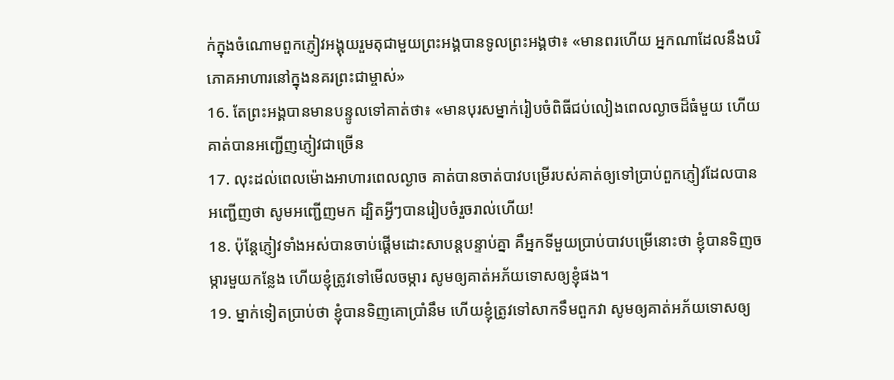ក់ក្នុងចំណោមពួកភ្ញៀវអង្គុយរួមតុជាមួយព្រះអង្គបានទូលព្រះអង្គថា៖ «មានពរហើយ អ្នកណាដែលនឹងបរិភោគអាហារនៅក្នុងនគរព្រះជាម្ចាស់»
16. តែព្រះអង្គបានមានបន្ទូលទៅគាត់ថា៖ «មានបុរសម្នាក់រៀបចំពិធីជប់លៀងពេលល្ងាចដ៏ធំមួយ ហើយគាត់បានអញ្ជើញភ្ញៀវជាច្រើន
17. លុះដល់ពេលម៉ោងអាហារពេលល្ងាច គាត់បានចាត់បាវបម្រើរបស់គាត់ឲ្យទៅប្រាប់ពួកភ្ញៀវដែលបានអញ្ជើញថា សូមអញ្ជើញមក ដ្បិតអ្វីៗបានរៀបចំរួចរាល់ហើយ!
18. ប៉ុន្ដែភ្ញៀវទាំងអស់បានចាប់ផ្ដើមដោះសាបន្ដបន្ទាប់គ្នា គឺអ្នកទីមួយប្រាប់បាវបម្រើនោះថា ខ្ញុំបានទិញចម្ការមួយកន្លែង ហើយខ្ញុំត្រូវទៅមើលចម្ការ សូមឲ្យគាត់អភ័យទោសឲ្យខ្ញុំផង។
19. ម្នាក់ទៀតប្រាប់ថា ខ្ញុំបានទិញគោប្រាំនឹម ហើយខ្ញុំត្រូវទៅសាកទឹមពួកវា សូមឲ្យគាត់អភ័យទោសឲ្យ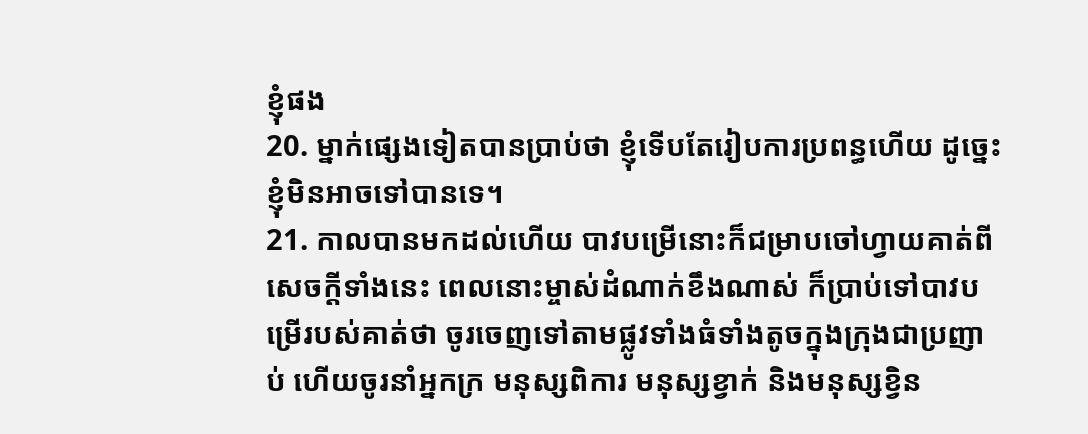ខ្ញុំផង
20. ម្នាក់ផ្សេងទៀតបានប្រាប់ថា ខ្ញុំទើបតែរៀបការប្រពន្ធហើយ ដូច្នេះខ្ញុំមិនអាចទៅបានទេ។
21. កាលបានមកដល់ហើយ បាវបម្រើនោះក៏ជម្រាបចៅហ្វាយគាត់ពីសេចក្ដីទាំងនេះ ពេលនោះម្ចាស់ដំណាក់ខឹងណាស់ ក៏ប្រាប់ទៅបាវបម្រើរបស់គាត់ថា ចូរចេញទៅតាមផ្លូវទាំងធំទាំងតូចក្នុងក្រុងជាប្រញាប់ ហើយចូរនាំអ្នកក្រ មនុស្សពិការ មនុស្សខ្វាក់ និងមនុស្សខ្វិន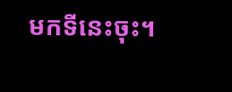មកទីនេះចុះ។